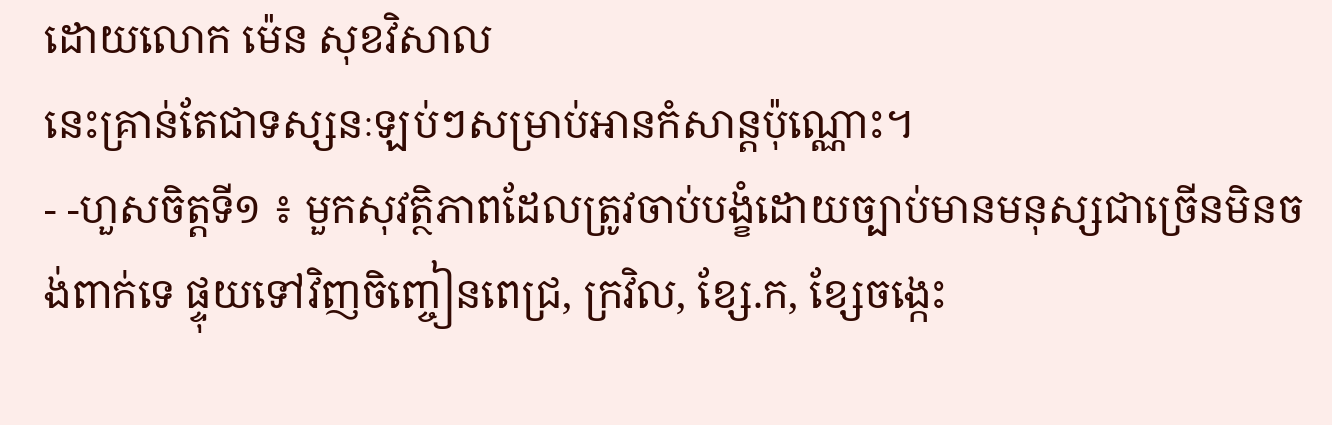ដោយលោក ម៉េន សុខវិសាល
នេះគ្រាន់តែជាទស្សនៈឡប់ៗសម្រាប់អានកំសាន្តប៉ុណ្ណោះ។
- -ហួសចិត្តទី១ ៖ មួកសុវត្ថិភាពដែលត្រូវចាប់បង្ខំដោយច្បាប់មានមនុស្សជាច្រើនមិនចង់ពាក់ទេ ផ្ទុយទៅវិញចិញ្ចៀនពេជ្រ, ក្រវិល, ខ្សែ.ក, ខ្សែចង្កេះ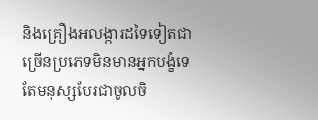និងគ្រឿងអលង្ការដទៃទៀតជាច្រើនប្រភេទមិនមានអ្នកបង្ខំទេ តែមនុស្សបែរជាចូលចិ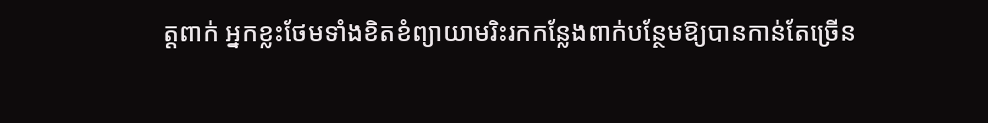ត្តពាក់ អ្នកខ្លះថែមទាំងខិតខំព្យាយាមរិះរកកន្លែងពាក់បន្ថែមឱ្យបានកាន់តែច្រើន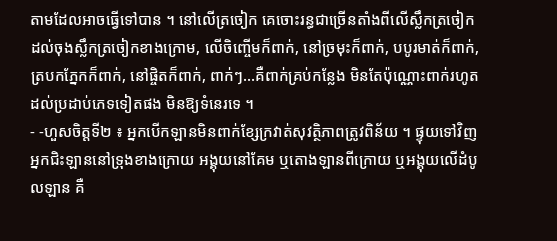តាមដែលអាចធ្វើទៅបាន ។ នៅលើត្រចៀក គេចោះរន្ធជាច្រើនតាំងពីលើស្លឹកត្រចៀក ដល់ចុងស្លឹកត្រចៀកខាងក្រោម, លើចិញ្ចើមក៏ពាក់, នៅច្រមុះក៏ពាក់, បបូរមាត់ក៏ពាក់, ត្របកភ្នែកក៏ពាក់, នៅផ្ចិតក៏ពាក់, ពាក់ៗ…គឺពាក់គ្រប់កន្លែង មិនតែប៉ុណ្ណោះពាក់រហូតដល់ប្រដាប់ភេទទៀតផង មិនឱ្យទំនេរទេ ។
- -ហួសចិត្តទី២ ៖ អ្នកបើកឡានមិនពាក់ខ្សែក្រវាត់សុវត្ថិភាពត្រូវពិន័យ ។ ផ្ទុយទៅវិញ អ្នកជិះឡាននៅទ្រុងខាងក្រោយ អង្គុយនៅគែម ឬតោងឡានពីក្រោយ ឬអង្គុយលើដំបូលឡាន គឺ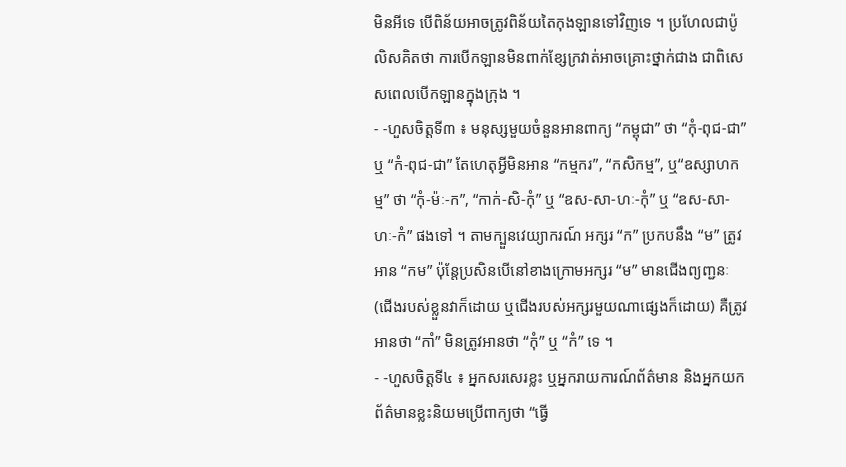មិនអីទេ បើពិន័យអាចត្រូវពិន័យតៃកុងឡានទៅវិញទេ ។ ប្រហែលជាប៉ូលិសគិតថា ការបើកឡានមិនពាក់ខ្សែក្រវាត់អាចគ្រោះថ្នាក់ជាង ជាពិសេសពេលបើកឡានក្នុងក្រុង ។
- -ហួសចិត្តទី៣ ៖ មនុស្សមួយចំនួនអានពាក្យ “កម្ពុជា” ថា “កុំ-ពុជ-ជា” ឬ “កំ-ពុជ-ជា” តែហេតុអ្វីមិនអាន “កម្មករ”, “កសិកម្ម”, ឬ“ឧស្សាហកម្ម” ថា “កុំ-ម៉ៈ-ក”, “កាក់-សិ-កុំ” ឬ “ឧស-សា-ហៈ-កុំ” ឬ “ឧស-សា-ហៈ-កំ” ផងទៅ ។ តាមក្បួនវេយ្យាករណ៍ អក្សរ “ក” ប្រកបនឹង “ម” ត្រូវអាន “កម” ប៉ុន្តែប្រសិនបើនៅខាងក្រោមអក្សរ “ម” មានជើងព្យញ្ជនៈ (ជើងរបស់ខ្លួនវាក៏ដោយ ឬជើងរបស់អក្សរមួយណាផ្សេងក៏ដោយ) គឺត្រូវអានថា “កាំ” មិនត្រូវអានថា “កុំ” ឬ “កំ” ទេ ។
- -ហួសចិត្តទី៤ ៖ អ្នកសរសេរខ្លះ ឬអ្នករាយការណ៍ព័ត៌មាន និងអ្នកយកព័ត៌មានខ្លះនិយមប្រើពាក្យថា “ធ្វើ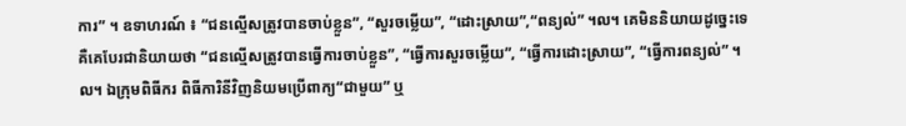ការ” ។ ឧទាហរណ៍ ៖ “ជនល្មើសត្រូវបានចាប់ខ្លួន”, “សួរចម្លើយ”, “ដោះស្រាយ”,“ពន្យល់” ។ល។ គេមិននិយាយដូច្នេះទេ គឺគេបែរជានិយាយថា “ជនល្មើសត្រូវបានធ្វើការចាប់ខ្លួន”, “ធ្វើការសួរចម្លើយ”, “ធ្វើការដោះស្រាយ”, “ធ្វើការពន្យល់” ។ល។ ឯក្រុមពិធីករ ពិធីការិនីវិញនិយមប្រើពាក្យ“ជាមួយ” ឬ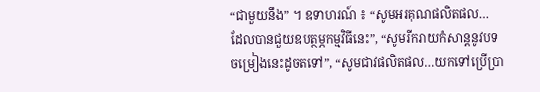“ជាមួយនឹង” ។ ឧទាហរណ៍ ៖ “សូមអរគុណផលិតផល… ដែលបានជួយឧបត្ថម្ភកម្មវិធីនេះ”, “សូមរីករាយកំសាន្តនូវបទចម្រៀងនេះដូចតទៅ”, “សូមជាវផលិតផល…យកទៅប្រើប្រា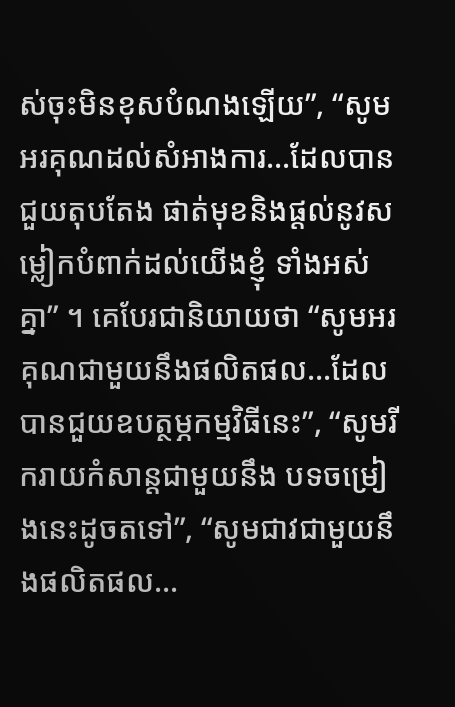ស់ចុះមិនខុសបំណងឡើយ”, “សូមអរគុណដល់សំអាងការ…ដែលបានជួយតុបតែង ផាត់មុខនិងផ្តល់នូវសម្លៀកបំពាក់ដល់យើងខ្ញុំ ទាំងអស់គ្នា” ។ គេបែរជានិយាយថា “សូមអរគុណជាមួយនឹងផលិតផល…ដែលបានជួយឧបត្ថម្ភកម្មវិធីនេះ”, “សូមរីករាយកំសាន្តជាមួយនឹង បទចម្រៀងនេះដូចតទៅ”, “សូមជាវជាមួយនឹងផលិតផល…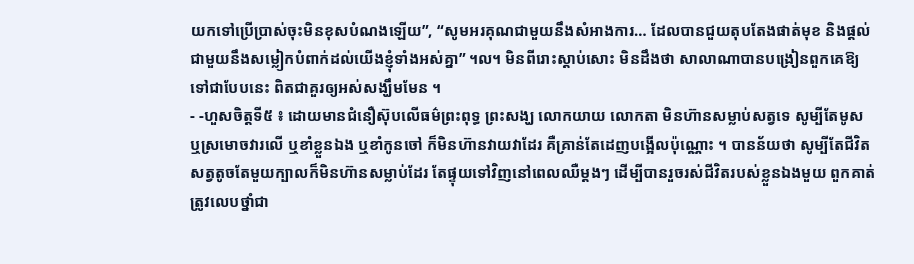យកទៅប្រើប្រាស់ចុះមិនខុសបំណងឡើយ”, “សូមអរគុណជាមួយនឹងសំអាងការ… ដែលបានជួយតុបតែងផាត់មុខ និងផ្តល់ជាមួយនឹងសម្លៀកបំពាក់ដល់យើងខ្ញុំទាំងអស់គ្នា” ។ល។ មិនពីរោះស្តាប់សោះ មិនដឹងថា សាលាណាបានបង្រៀនពួកគេឱ្យទៅជាបែបនេះ ពិតជាគួរឲ្យអស់សង្ឃឹមមែន ។
- -ហួសចិត្តទី៥ ៖ ដោយមានជំនឿស៊ុបលើធម៌ព្រះពុទ្ធ ព្រះសង្ឃ លោកយាយ លោកតា មិនហ៊ានសម្លាប់សត្វទេ សូម្បីតែមូស ឬស្រមោចវារលើ ឬខាំខ្លួនឯង ឬខាំកូនចៅ ក៏មិនហ៊ានវាយវាដែរ គឺគ្រាន់តែដេញបង្អើលប៉ុណ្ណោះ ។ បានន័យថា សូម្បីតែជីវិតសត្វតូចតែមួយក្បាលក៏មិនហ៊ានសម្លាប់ដែរ តែផ្ទុយទៅវិញនៅពេលឈឺម្តងៗ ដើម្បីបានរួចរស់ជីវិតរបស់ខ្លួនឯងមួយ ពួកគាត់ត្រូវលេបថ្នាំជា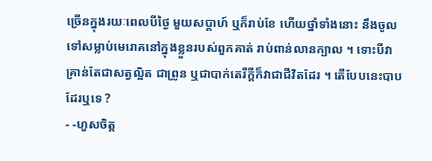ច្រើនក្នុងរយៈពេលបីថ្ងៃ មួយសប្តាហ៍ ឬក៏រាប់ខែ ហើយថ្នាំទាំងនោះ នឹងចូលទៅសម្លាប់មេរោគនៅក្នុងខ្លួនរបស់ពួកគាត់ រាប់ពាន់លានក្បាល ។ ទោះបីវាគ្រាន់តែជាសត្វល្អិត ជាព្រូន ឬជាបាក់តេរីក្តីក៏វាជាជីវិតដែរ ។ តើបែបនេះបាបដែរឬទេ ?
- -ហួសចិត្ត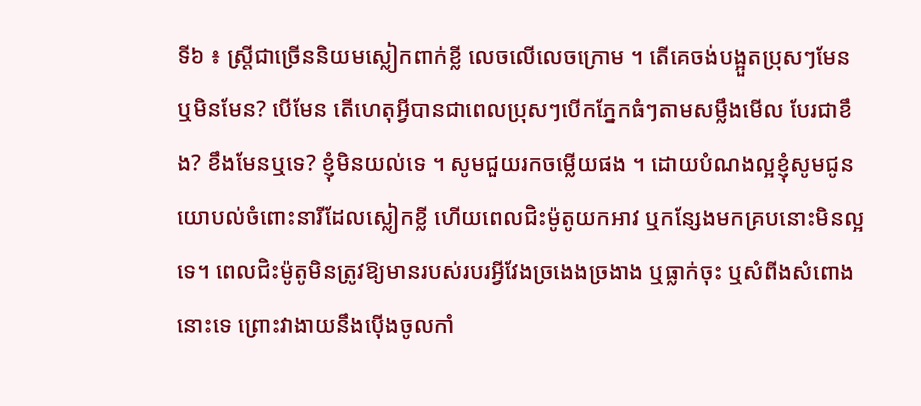ទី៦ ៖ ស្ត្រីជាច្រើននិយមស្លៀកពាក់ខ្លី លេចលើលេចក្រោម ។ តើគេចង់បង្អួតប្រុសៗមែន ឬមិនមែន? បើមែន តើហេតុអ្វីបានជាពេលប្រុសៗបើកភ្នែកធំៗតាមសម្លឹងមើល បែរជាខឹង? ខឹងមែនឬទេ? ខ្ញុំមិនយល់ទេ ។ សូមជួយរកចម្លើយផង ។ ដោយបំណងល្អខ្ញុំសូមជូនយោបល់ចំពោះនារីដែលស្លៀកខ្លី ហើយពេលជិះម៉ូតូយកអាវ ឬកន្សែងមកគ្របនោះមិនល្អទេ។ ពេលជិះម៉ូតូមិនត្រូវឱ្យមានរបស់របរអ្វីវែងច្រងេងច្រងាង ឬធ្លាក់ចុះ ឬសំពីងសំពោងនោះទេ ព្រោះវាងាយនឹងប៉ើងចូលកាំ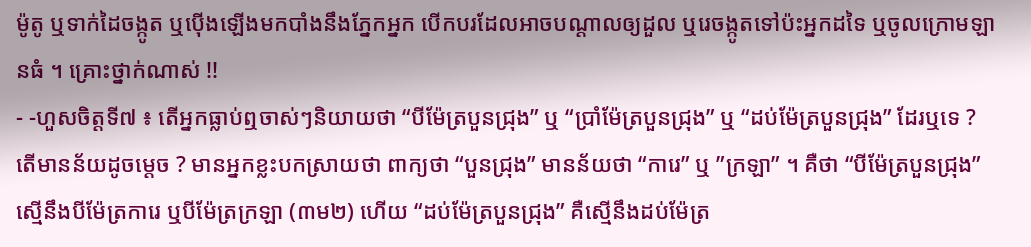ម៉ូតូ ឬទាក់ដៃចង្កូត ឬប៉ើងឡើងមកបាំងនឹងភ្នែកអ្នក បើកបរដែលអាចបណ្តាលឲ្យដួល ឬរេចង្កូតទៅប៉ះអ្នកដទៃ ឬចូលក្រោមឡានធំ ។ គ្រោះថ្នាក់ណាស់ !!
- -ហួសចិត្តទី៧ ៖ តើអ្នកធ្លាប់ឮចាស់ៗនិយាយថា “បីម៉ែត្របួនជ្រុង” ឬ “ប្រាំម៉ែត្របួនជ្រុង” ឬ “ដប់ម៉ែត្របួនជ្រុង” ដែរឬទេ ? តើមានន័យដូចម្តេច ? មានអ្នកខ្លះបកស្រាយថា ពាក្យថា “បួនជ្រុង” មានន័យថា “ការេ” ឬ ”ក្រឡា” ។ គឺថា “បីម៉ែត្របួនជ្រុង” ស្មើនឹងបីម៉ែត្រការេ ឬបីម៉ែត្រក្រឡា (៣ម២) ហើយ “ដប់ម៉ែត្របួនជ្រុង” គឺស្មើនឹងដប់ម៉ែត្រ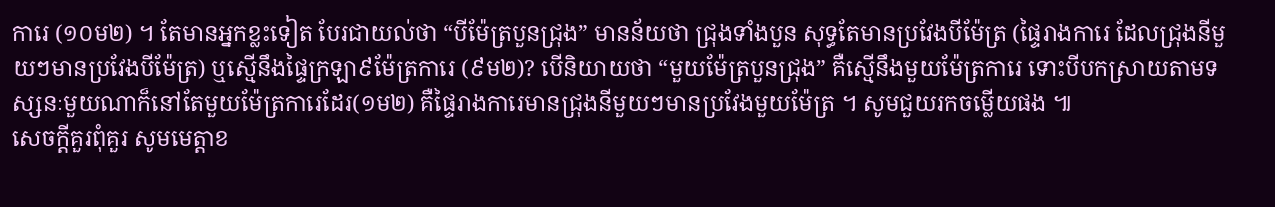ការេ (១០ម២) ។ តែមានអ្នកខ្លះទៀត បែរជាយល់ថា “បីម៉ែត្របួនជ្រុង” មានន័យថា ជ្រុងទាំងបួន សុទ្ធតែមានប្រវែងបីម៉ែត្រ (ផ្ទៃរាងការេ ដែលជ្រុងនីមួយៗមានប្រវែងបីម៉ែត្រ) ឬស្មើនឹងផ្ទៃក្រឡា៩ម៉ែត្រការេ (៩ម២)? បើនិយាយថា “មួយម៉ែត្របួនជ្រុង” គឺស្មើនឹងមួយម៉ែត្រការេ ទោះបីបកស្រាយតាមទស្សនៈមួយណាក៏នៅតែមួយម៉ែត្រការេដែរ(១ម២) គឺផ្ទៃរាងការេមានជ្រុងនីមួយៗមានប្រវែងមួយម៉ែត្រ ។ សូមជួយរកចម្លើយផង ៕
សេចក្តីគួរពុំគួរ សូមមេត្តាខ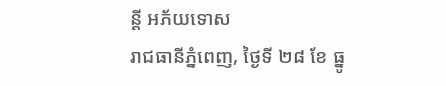ន្តី អភ័យទោស
រាជធានីភ្នំពេញ, ថ្ងៃទី ២៨ ខែ ធ្នូ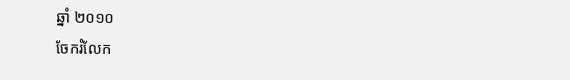ឆ្នាំ ២០១០
ចែករំលែក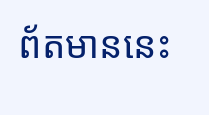ព័តមាននេះ